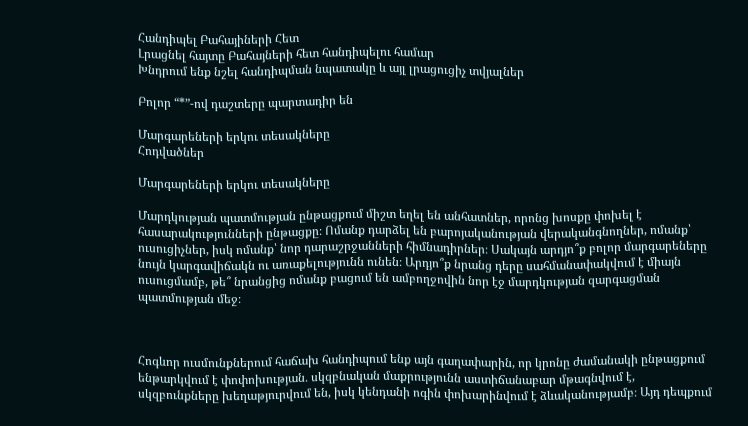Հանդիպել Բահայիների Հետ
Լրացնել հայտը Բահայների հետ հանդիպելու համար
Խնդրում ենք նշել հանդիպման նպատակը և այլ լրացուցիչ տվյալներ

Բոլոր “*”-ով դաշտերը պարտադիր են

Մարգարեների երկու տեսակները
Հոդվածներ

Մարգարեների երկու տեսակները

Մարդկության պատմության ընթացքում միշտ եղել են անհատներ, որոնց խոսքը փոխել է հասարակությունների ընթացքը։ Ոմանք դարձել են բարոյականության վերականգնողներ, ոմանք՝ ուսուցիչներ, իսկ ոմանք՝ նոր դարաշրջանների հիմնադիրներ։ Սակայն արդյո՞ք բոլոր մարգարեները նույն կարգավիճակն ու առաքելությունն ունեն։ Արդյո՞ք նրանց դերը սահմանափակվում է միայն ուսուցմամբ, թե՞ նրանցից ոմանք բացում են ամբողջովին նոր էջ մարդկության զարգացման պատմության մեջ։



Հոգևոր ուսմունքներում հաճախ հանդիպում ենք այն գաղափարին, որ կրոնը ժամանակի ընթացքում ենթարկվում է փոփոխության․ սկզբնական մաքրությունն աստիճանաբար մթագնվում է, սկզբունքները խեղաթյուրվում են, իսկ կենդանի ոգին փոխարինվում է ձևականությամբ։ Այդ դեպքում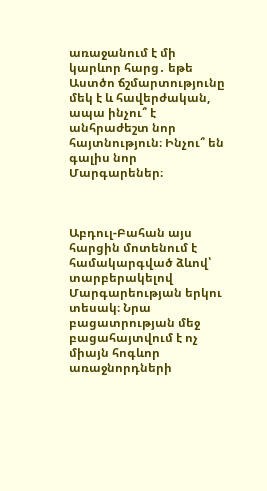առաջանում է մի կարևոր հարց․ եթե Աստծո ճշմարտությունը մեկ է և հավերժական, ապա ինչու՞ է անհրաժեշտ նոր հայտնություն։ Ինչու՞ են գալիս նոր Մարգարեներ։



Աբդուլ-Բահան այս հարցին մոտենում է համակարգված ձևով՝ տարբերակելով Մարգարեության երկու տեսակ։ Նրա բացատրության մեջ բացահայտվում է ոչ միայն հոգևոր առաջնորդների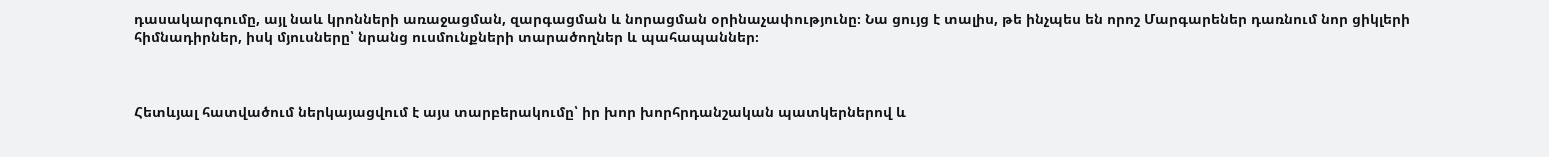դասակարգումը, այլ նաև կրոնների առաջացման, զարգացման և նորացման օրինաչափությունը։ Նա ցույց է տալիս, թե ինչպես են որոշ Մարգարեներ դառնում նոր ցիկլերի հիմնադիրներ, իսկ մյուսները՝ նրանց ուսմունքների տարածողներ և պահապաններ։



Հետևյալ հատվածում ներկայացվում է այս տարբերակումը՝ իր խոր խորհրդանշական պատկերներով և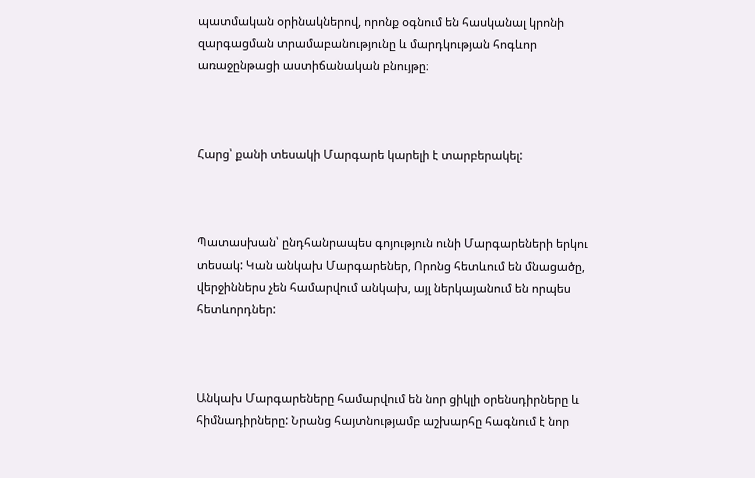պատմական օրինակներով, որոնք օգնում են հասկանալ կրոնի զարգացման տրամաբանությունը և մարդկության հոգևոր առաջընթացի աստիճանական բնույթը։



Հարց՝ քանի տեսակի Մարգարե կարելի է տարբերակել:



Պատասխան՝ ընդհանրապես գոյություն ունի Մարգարեների երկու տեսակ: Կան անկախ Մարգարեներ, Որոնց հետևում են մնացածը, վերջիններս չեն համարվում անկախ, այլ ներկայանում են որպես հետևորդներ:



Անկախ Մարգարեները համարվում են նոր ցիկլի օրենսդիրները և հիմնադիրները: Նրանց հայտնությամբ աշխարհը հագնում է նոր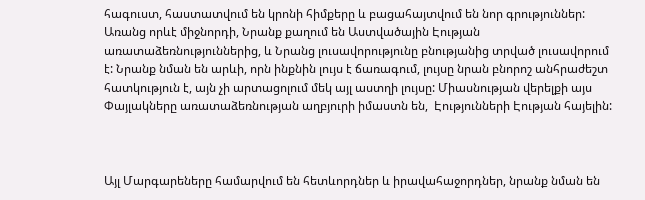հագուստ, հաստատվում են կրոնի հիմքերը և բացահայտվում են նոր գրություններ: Առանց որևէ միջնորդի, Նրանք քաղում են Աստվածային Էության առատաձեռնություններից, և Նրանց լուսավորությունը բնությանից տրված լուսավորում է: Նրանք նման են արևի, որն ինքնին լույս է ճառագում, լույսը նրան բնորոշ անհրաժեշտ հատկություն է, այն չի արտացոլում մեկ այլ աստղի լույսը: Միասնության վերելքի այս Փայլակները առատաձեռնության աղբյուրի իմաստն են,  Էությունների Էության հայելին:



Այլ Մարգարեները համարվում են հետևորդներ և իրավահաջորդներ, նրանք նման են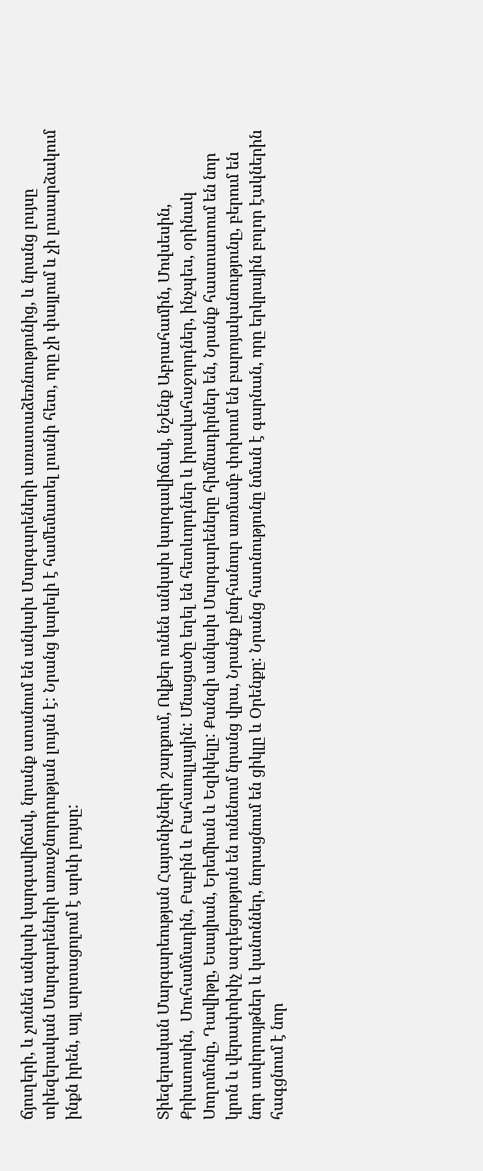ճյուղերի, և չունեն անկախ կարգավիճակ, նրանք ստանում են անկախ Մարգարեների առատաձեռնությունից, և նրանց լույսը տիեզերական Մարգարեների առաջնորդության լույսն է: Նրանց կարելի է համեմատել լուսնի հետ, որը չի փայլում և չի լուսարձակում ինքն իրեն, այլ արտացոլում է արևի լույսը:



Տիեզերական Մարգարեության Հայտնիչների շարքում, Ովքեր ունեն անկախ կարգավիճակ, նշենք Աբրահամին, Մովսեսին, Քրիստոսին,  Մուհամմադին, Բաբին և Բահաուլլային: Մնացածը եղել են հետևորդներ և իրավահաջորդներ, ինչպես, օրինակ Սողոմոնը, Դավիթը, Եսայիան, Երեմիան և Եզիկելը: Քանզի անկախ Մարգարեները հիմնադիրներ են, Նրանք հաստատում են նոր կրոն և վերափոխիչ ազդեցություն են ունենում նրանց վրա, Նրանք ընդհանուր առմամբ փոխում են բարոյականությունը, բերում են նոր սովորույթներ և կանոններ, նորացնում են ցիկլը և Օրենքը: Նրանց հատնությունը նման է գարնան, որը երկրային բոլոր էակներին հագցնում է նոր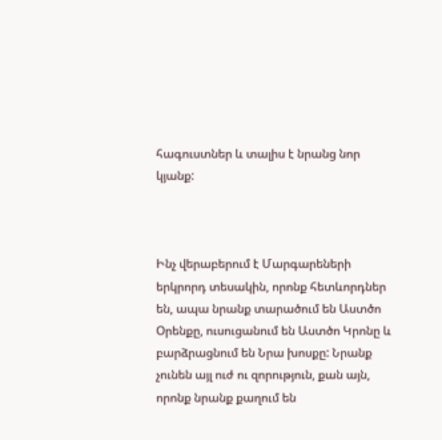հագուստներ և տալիս է նրանց նոր կյանք:



Ինչ վերաբերում է Մարգարեների երկրորդ տեսակին, որոնք հետևորդներ են, ապա նրանք տարածում են Աստծո Օրենքը, ուսուցանում են Աստծո Կրոնը և բարձրացնում են Նրա խոսքը: Նրանք չունեն այլ ուժ ու զորություն, քան այն, որոնք նրանք քաղում են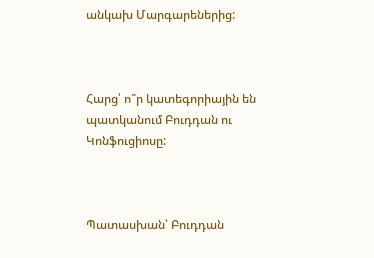անկախ Մարգարեներից:



Հարց՝ ո՞ր կատեգորիային են պատկանում Բուդդան ու Կոնֆուցիոսը:



Պատասխան՝ Բուդդան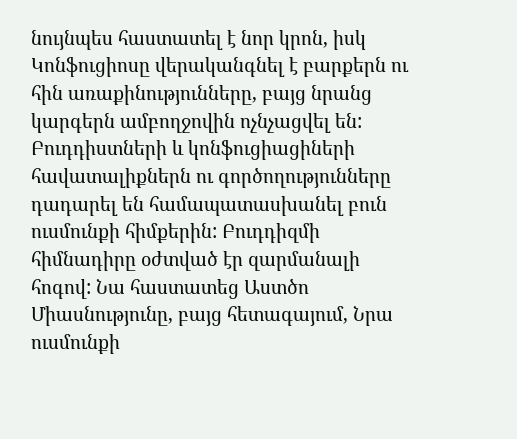նույնպես հաստատել է նոր կրոն, իսկ Կոնֆուցիոսը վերականգնել է բարքերն ու հին առաքինությունները, բայց նրանց կարգերն ամբողջովին ոչնչացվել են: Բուդդիստների և կոնֆուցիացիների հավատալիքներն ու գործողությունները դադարել են համապատասխանել բուն ուսմունքի հիմքերին: Բուդդիզմի հիմնադիրը օժտված էր զարմանալի հոգով: Նա հաստատեց Աստծո Միասնությունը, բայց հետագայում, Նրա ուսմունքի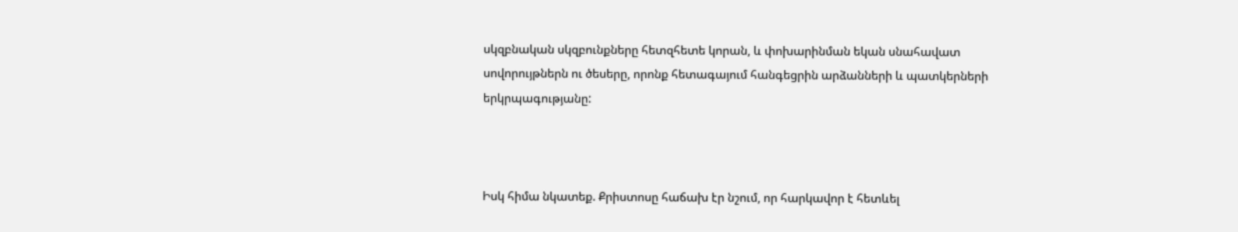սկզբնական սկզբունքները հետզհետե կորան, և փոխարինման եկան սնահավատ սովորույթներն ու ծեսերը, որոնք հետագայում հանգեցրին արձանների և պատկերների երկրպագությանը:



Իսկ հիմա նկատեք. Քրիստոսը հաճախ էր նշում, որ հարկավոր է հետևել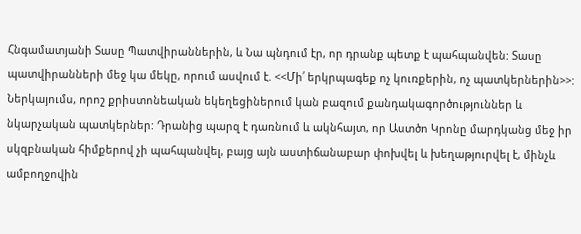Հնգամատյանի Տասը Պատվիրաններին, և Նա պնդում էր, որ դրանք պետք է պահպանվեն: Տասը պատվիրանների մեջ կա մեկը, որում ասվում է. <<Մի՛ երկրպագեք ոչ կուռքերին, ոչ պատկերներին>>: Ներկայումս, որոշ քրիստոնեական եկեղեցիներում կան բազում քանդակագործություններ և նկարչական պատկերներ: Դրանից պարզ է դառնում և ակնհայտ, որ Աստծո Կրոնը մարդկանց մեջ իր սկզբնական հիմքերով չի պահպանվել, բայց այն աստիճանաբար փոխվել և խեղաթյուրվել է, մինչև ամբողջովին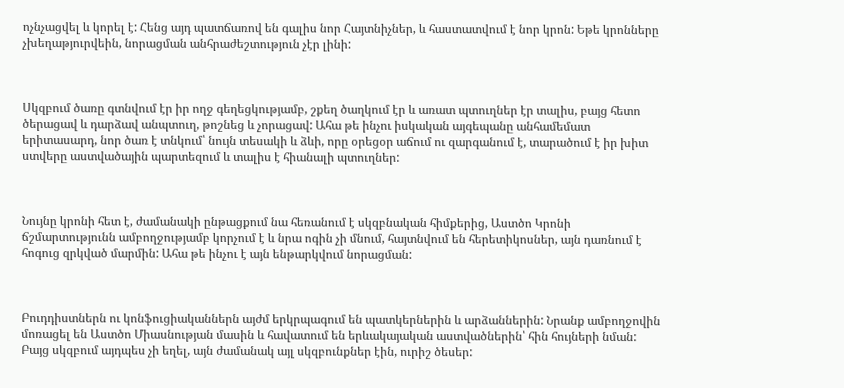ոչնչացվել և կորել է: Հենց այդ պատճառով են գալիս նոր Հայտնիչներ, և հաստատվում է նոր կրոն: Եթե կրոնները չխեղաթյուրվեին, նորացման անհրաժեշտություն չէր լինի:



Սկզբում ծառը գտնվում էր իր ողջ գեղեցկությամբ, շքեղ ծաղկում էր և առատ պտուղներ էր տալիս, բայց հետո ծերացավ և դարձավ անպտուղ, թոշնեց և չորացավ: Ահա թե ինչու իսկական այգեպանը անհամեմատ երիտասարդ, նոր ծառ է տնկում՝ նույն տեսակի և ձևի, որը օրեցօր աճում ու զարգանում է, տարածում է իր խիտ ստվերը աստվածային պարտեզում և տալիս է հիանալի պտուղներ:



Նույնը կրոնի հետ է, ժամանակի ընթացքում նա հեռանում է սկզբնական հիմքերից, Աստծո Կրոնի ճշմարտությունն ամբողջությամբ կորչում է և նրա ոգին չի մնում, հայտնվում են հերետիկոսներ, այն դառնում է հոգուց զրկված մարմին: Ահա թե ինչու է այն ենթարկվում նորացման:



Բուդդիստներն ու կոնֆուցիականներն այժմ երկրպագում են պատկերներին և արձաններին: Նրանք ամբողջովին մոռացել են Աստծո Միասնության մասին և հավատում են երևակայական աստվածներին՝ հին հույների նման: Բայց սկզբում այդպես չի եղել, այն ժամանակ այլ սկզբունքներ էին, ուրիշ ծեսեր: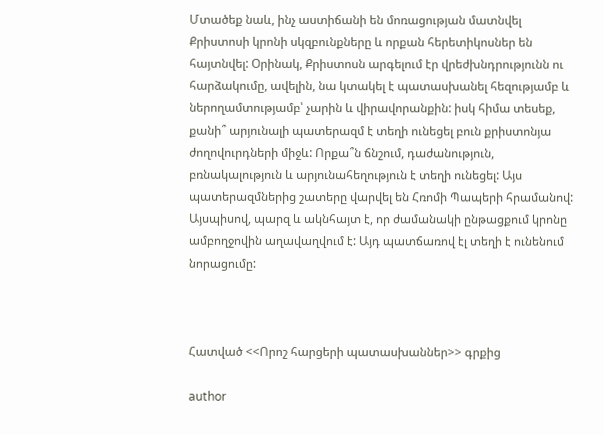Մտածեք նաև, ինչ աստիճանի են մոռացության մատնվել Քրիստոսի կրոնի սկզբունքները և որքան հերետիկոսներ են հայտնվել: Օրինակ, Քրիստոսն արգելում էր վրեժխնդրությունն ու հարձակումը, ավելին, նա կտակել է պատասխանել հեզությամբ և ներողամտությամբ՝ չարին և վիրավորանքին: իսկ հիմա տեսեք, քանի՞ արյունալի պատերազմ է տեղի ունեցել բուն քրիստոնյա ժողովուրդների միջև: Որքա՞ն ճնշում, դաժանություն, բռնակալություն և արյունահեղություն է տեղի ունեցել: Այս պատերազմներից շատերը վարվել են Հռոմի Պապերի հրամանով: Այսպիսով, պարզ և ակնհայտ է, որ ժամանակի ընթացքում կրոնը ամբողջովին աղավաղվում է: Այդ պատճառով էլ տեղի է ունենում նորացումը:



Հատված <<Որոշ հարցերի պատասխաններ>> գրքից

author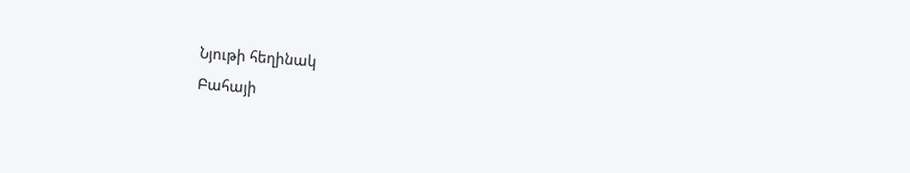Նյութի հեղինակ
Բահայի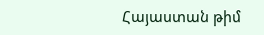Հայաստան թիմ